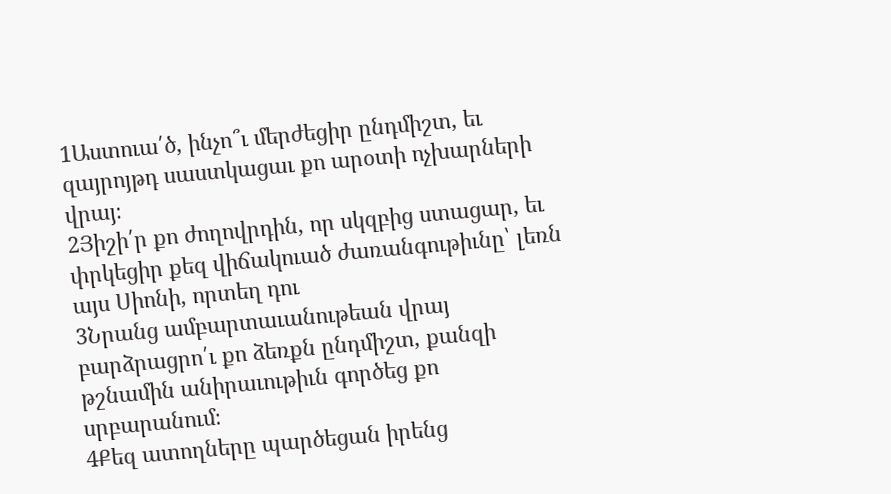1Աստուա՛ծ, ինչո՞ւ մերժեցիր ընդմիշտ, եւ զայրոյթդ սաստկացաւ քո արօտի ոչխարների վրայ։
2Յիշի՛ր քո ժողովրդին, որ սկզբից ստացար, եւ փրկեցիր քեզ վիճակուած ժառանգութիւնը՝ լեռն այս Սիոնի, որտեղ դու
3Նրանց ամբարտաւանութեան վրայ բարձրացրո՛ւ քո ձեռքն ընդմիշտ, քանզի թշնամին անիրաւութիւն գործեց քո սրբարանում։
4Քեզ ատողները պարծեցան իրենց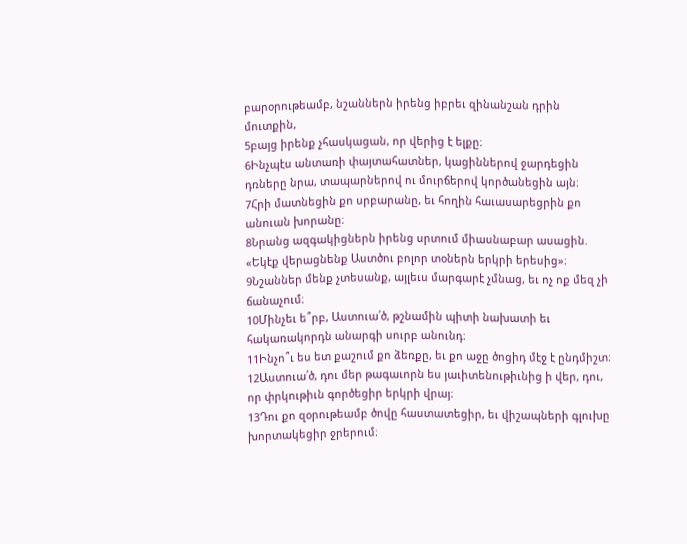բարօրութեամբ, նշաններն իրենց իբրեւ զինանշան դրին մուտքին,
5բայց իրենք չհասկացան, որ վերից է ելքը։
6Ինչպէս անտառի փայտահատներ, կացիններով ջարդեցին դռները նրա, տապարներով ու մուրճերով կործանեցին այն։
7Հրի մատնեցին քո սրբարանը, եւ հողին հաւասարեցրին քո անուան խորանը։
8Նրանց ազգակիցներն իրենց սրտում միասնաբար ասացին. «Եկէք վերացնենք Աստծու բոլոր տօներն երկրի երեսից»։
9Նշաններ մենք չտեսանք, այլեւս մարգարէ չմնաց, եւ ոչ ոք մեզ չի ճանաչում։
10Մինչեւ ե՞րբ, Աստուա՛ծ, թշնամին պիտի նախատի եւ հակառակորդն անարգի սուրբ անունդ։
11Ինչո՞ւ ես ետ քաշում քո ձեռքը, եւ քո աջը ծոցիդ մէջ է ընդմիշտ։
12Աստուա՛ծ, դու մեր թագաւորն ես յաւիտենութիւնից ի վեր, դու, որ փրկութիւն գործեցիր երկրի վրայ։
13Դու քո զօրութեամբ ծովը հաստատեցիր, եւ վիշապների գլուխը խորտակեցիր ջրերում։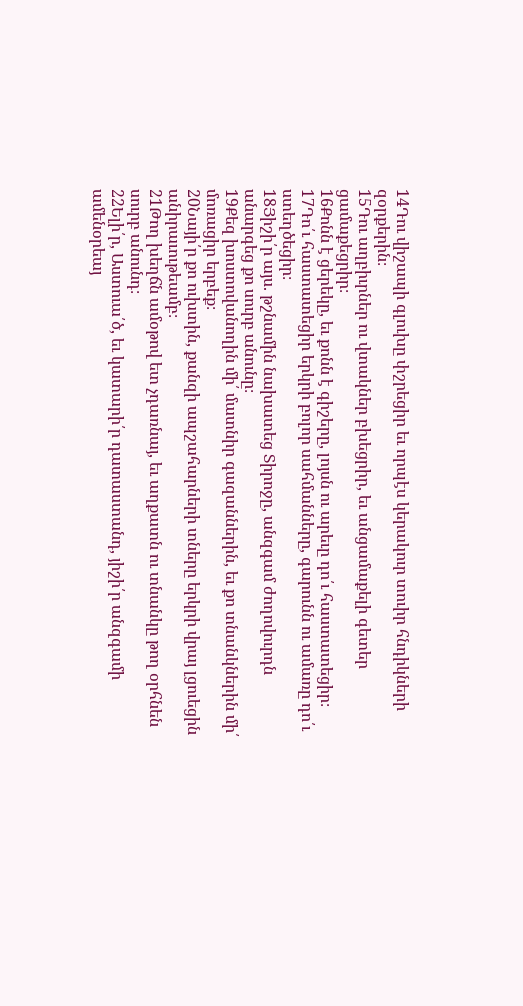14Դու վիշապի գլուխը փշրեցիր եւ որպէս կերակուր տուիր հնդիկների զօրքերին։
15Դու աղբիւրներ ու վտակներ բխեցրիր, եւ անցամաքելի գետեր ցամաքեցրիր։
16Քոնն է ցերեկը, եւ քոնն է գիշերը, լոյսն ու արեւը դո՛ւ հաստատեցիր։
17Դո՛ւ հաստատեցիր երկրի բոլոր սահմանները, գարունն ու ամառը դո՛ւ ստեղծեցիր։
18Յիշի՛ր այս. թշնամին նախատեց Տիրոջը, անզգամ ժողովուրդն անարգեց քո սուրբ անունը։
19Քեզ խոստովանողին մի՛ մատնիր գազաններին, եւ քո տնանկներին մի՛ մոռացիր երբեք։
20Նայի՛ր քո ուխտին, քանզի ապշահարների տները երկրի վրայ լցուեցին անիրաւութեամբ։
21Թող խեղճն ամօթով ետ չդառնայ, եւ աղքատն ու տնանկը թող օրհնեն սուրբ անունդ։
22Ելի՛ր, Աստուա՛ծ, եւ կատարի՛ր դատաստանդ, յիշի՛ր անզգամի ամենօրեայ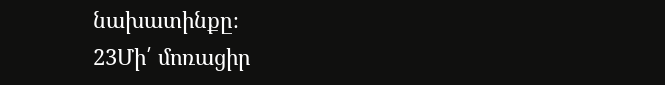նախատինքը։
23Մի՛ մոռացիր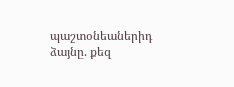պաշտօնեաներիդ ձայնը. քեզ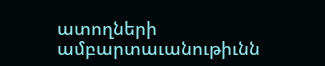ատողների ամբարտաւանութիւնն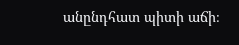անընդհատ պիտի աճի։